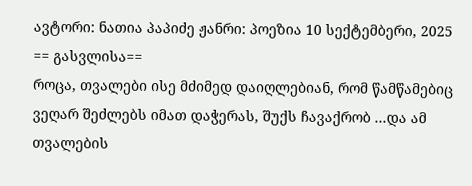ავტორი: ნათია პაპიძე ჟანრი: პოეზია 10 სექტემბერი, 2025
== გასვლისა==
როცა, თვალები ისე მძიმედ დაიღლებიან, რომ წამწამებიც ვეღარ შეძლებს იმათ დაჭერას, შუქს ჩავაქრობ ...და ამ თვალების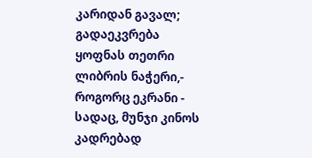კარიდან გავალ; გადაეკვრება ყოფნას თეთრი ლიბრის ნაჭერი,- როგორც ეკრანი - სადაც, მუნჯი კინოს კადრებად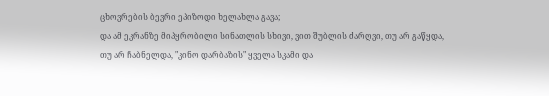ცხოვრების ბევრი ეპიზოდი ხელახლა გავა;
და ამ ეკრანზე მიპყრობილი სინათლის სხივი, ვით შუბლის ძარღვი, თუ არ გაწყდა, თუ არ ჩაბნელდა, "კინო დარბაზის" ყველა სკამი და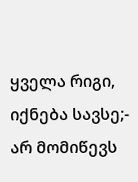ყველა რიგი, იქნება სავსე;- არ მომიწევს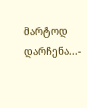მარტოდ დარჩენა...-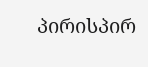პირისპირ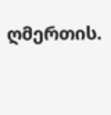ღმერთის.